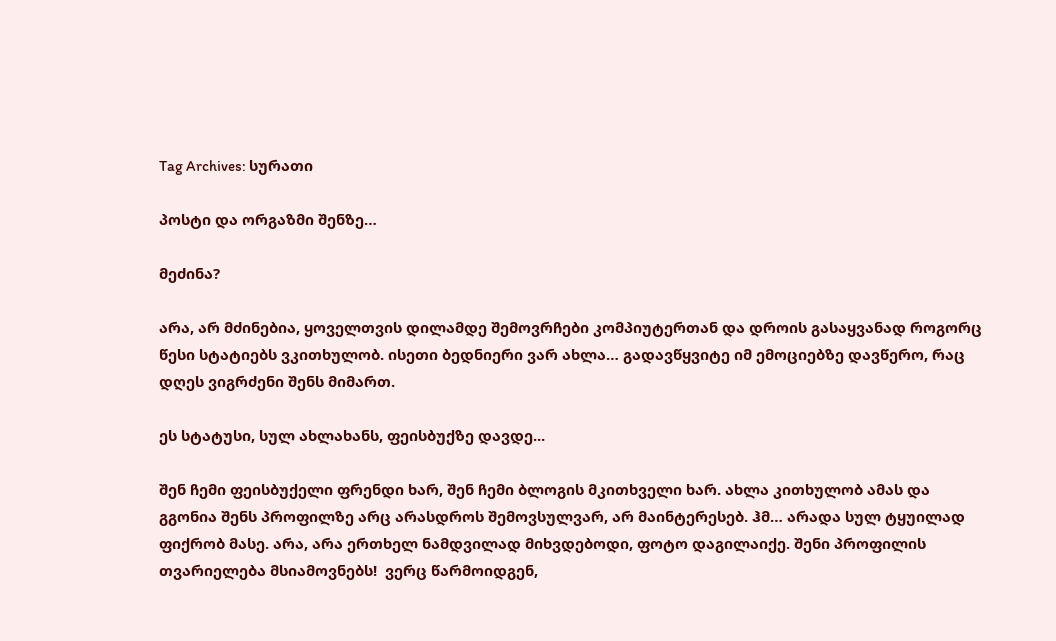Tag Archives: სურათი

პოსტი და ორგაზმი შენზე…

მეძინა?

არა, არ მძინებია, ყოველთვის დილამდე შემოვრჩები კომპიუტერთან და დროის გასაყვანად როგორც წესი სტატიებს ვკითხულობ. ისეთი ბედნიერი ვარ ახლა… გადავწყვიტე იმ ემოციებზე დავწერო, რაც დღეს ვიგრძენი შენს მიმართ.

ეს სტატუსი, სულ ახლახანს, ფეისბუქზე დავდე...

შენ ჩემი ფეისბუქელი ფრენდი ხარ, შენ ჩემი ბლოგის მკითხველი ხარ. ახლა კითხულობ ამას და გგონია შენს პროფილზე არც არასდროს შემოვსულვარ, არ მაინტერესებ. ჰმ… არადა სულ ტყუილად ფიქრობ მასე. არა, არა ერთხელ ნამდვილად მიხვდებოდი, ფოტო დაგილაიქე. შენი პროფილის თვარიელება მსიამოვნებს!  ვერც წარმოიდგენ,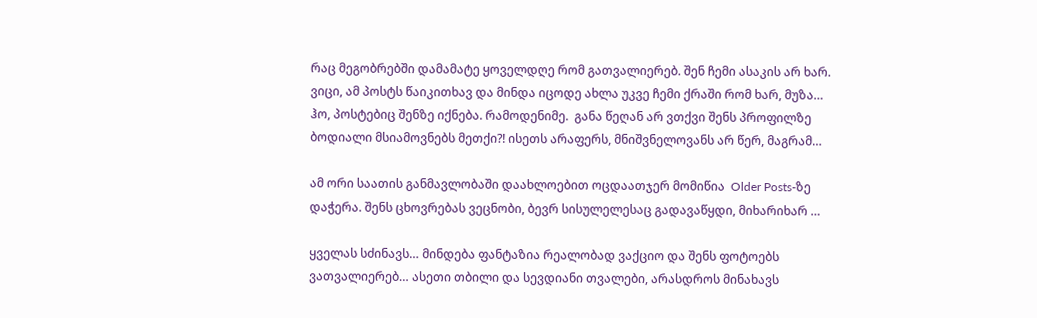რაც მეგობრებში დამამატე ყოველდღე რომ გათვალიერებ. შენ ჩემი ასაკის არ ხარ. ვიცი, ამ პოსტს წაიკითხავ და მინდა იცოდე ახლა უკვე ჩემი ქრაში რომ ხარ, მუზა… ჰო, პოსტებიც შენზე იქნება. რამოდენიმე.  განა წეღან არ ვთქვი შენს პროფილზე ბოდიალი მსიამოვნებს მეთქი?! ისეთს არაფერს, მნიშვნელოვანს არ წერ, მაგრამ…

ამ ორი საათის განმავლობაში დაახლოებით ოცდაათჯერ მომიწია  Older Posts-ზე დაჭერა. შენს ცხოვრებას ვეცნობი, ბევრ სისულელესაც გადავაწყდი, მიხარიხარ …

ყველას სძინავს… მინდება ფანტაზია რეალობად ვაქციო და შენს ფოტოებს ვათვალიერებ… ასეთი თბილი და სევდიანი თვალები, არასდროს მინახავს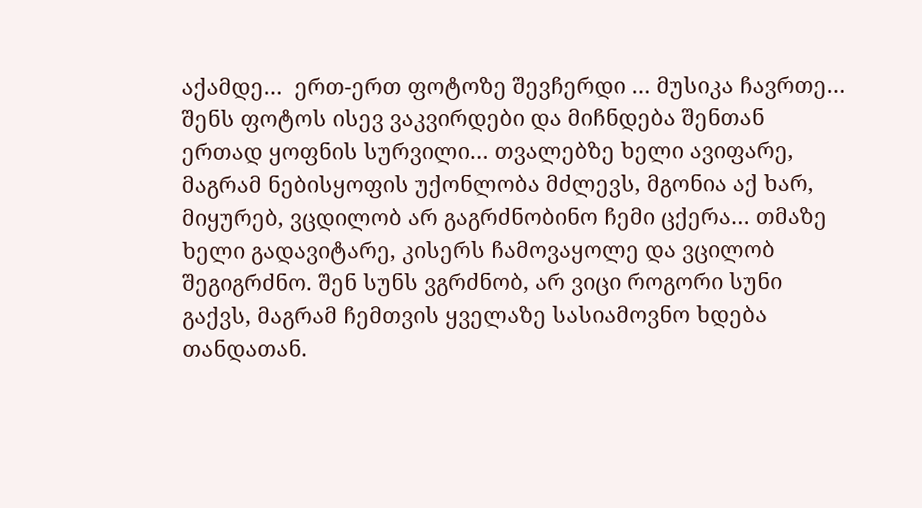აქამდე…  ერთ-ერთ ფოტოზე შევჩერდი … მუსიკა ჩავრთე…  შენს ფოტოს ისევ ვაკვირდები და მიჩნდება შენთან ერთად ყოფნის სურვილი… თვალებზე ხელი ავიფარე, მაგრამ ნებისყოფის უქონლობა მძლევს, მგონია აქ ხარ, მიყურებ, ვცდილობ არ გაგრძნობინო ჩემი ცქერა… თმაზე ხელი გადავიტარე, კისერს ჩამოვაყოლე და ვცილობ შეგიგრძნო. შენ სუნს ვგრძნობ, არ ვიცი როგორი სუნი გაქვს, მაგრამ ჩემთვის ყველაზე სასიამოვნო ხდება თანდათან.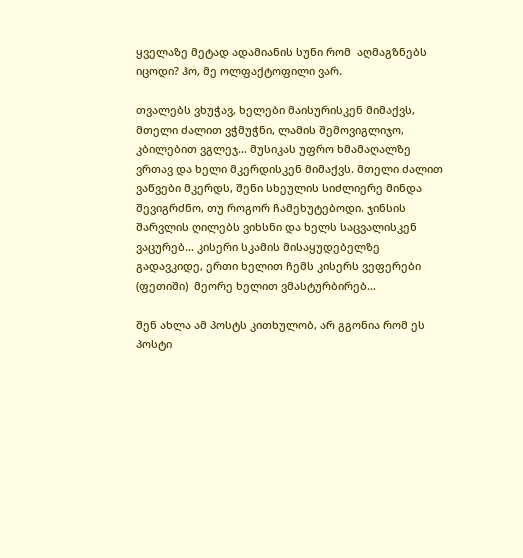ყველაზე მეტად ადამიანის სუნი რომ  აღმაგზნებს იცოდი? ჰო, მე ოლფაქტოფილი ვარ.

თვალებს ვხუჭავ, ხელები მაისურისკენ მიმაქვს, მთელი ძალით ვჭმუჭნი, ლამის შემოვიგლიჯო, კბილებით ვგლეჯ… მუსიკას უფრო ხმამაღალზე ვრთავ და ხელი მკერდისკენ მიმაქვს. მთელი ძალით ვაწვები მკერდს, შენი სხეულის სიძლიერე მინდა შევიგრძნო, თუ როგორ ჩამეხუტებოდი. ჯინსის შარვლის ღილებს ვიხსნი და ხელს საცვალისკენ ვაცურებ… კისერი სკამის მისაყუდებელზე გადავკიდე, ერთი ხელით ჩემს კისერს ვეფერები (ფეთიში)  მეორე ხელით ვმასტურბირებ…

შენ ახლა ამ პოსტს კითხულობ, არ გგონია რომ ეს პოსტი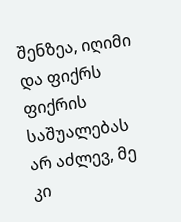შენზეა, იღიმი და ფიქრს ფიქრის საშუალებას არ აძლევ, მე კი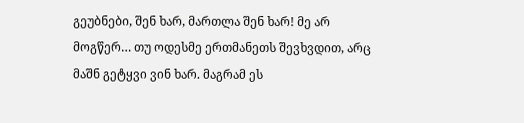გეუბნები, შენ ხარ, მართლა შენ ხარ! მე არ მოგწერ… თუ ოდესმე ერთმანეთს შევხვდით, არც მაშნ გეტყვი ვინ ხარ. მაგრამ ეს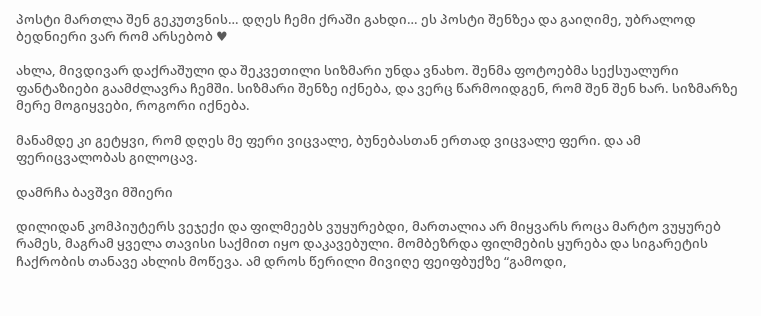პოსტი მართლა შენ გეკუთვნის… დღეს ჩემი ქრაში გახდი… ეს პოსტი შენზეა და გაიღიმე, უბრალოდ ბედნიერი ვარ რომ არსებობ ♥

ახლა, მივდივარ დაქრაშული და შეკვეთილი სიზმარი უნდა ვნახო. შენმა ფოტოებმა სექსუალური ფანტაზიები გაამძლავრა ჩემში. სიზმარი შენზე იქნება, და ვერც წარმოიდგენ, რომ შენ შენ ხარ. სიზმარზე მერე მოგიყვები, როგორი იქნება.

მანამდე კი გეტყვი, რომ დღეს მე ფერი ვიცვალე, ბუნებასთან ერთად ვიცვალე ფერი. და ამ ფერიცვალობას გილოცავ.

დამრჩა ბავშვი მშიერი

დილიდან კომპიუტერს ვეჯექი და ფილმეებს ვუყურებდი, მართალია არ მიყვარს როცა მარტო ვუყურებ რამეს, მაგრამ ყველა თავისი საქმით იყო დაკავებული. მომბეზრდა ფილმების ყურება და სიგარეტის ჩაქრობის თანავე ახლის მოწევა. ამ დროს წერილი მივიღე ფეიფბუქზე “გამოდი,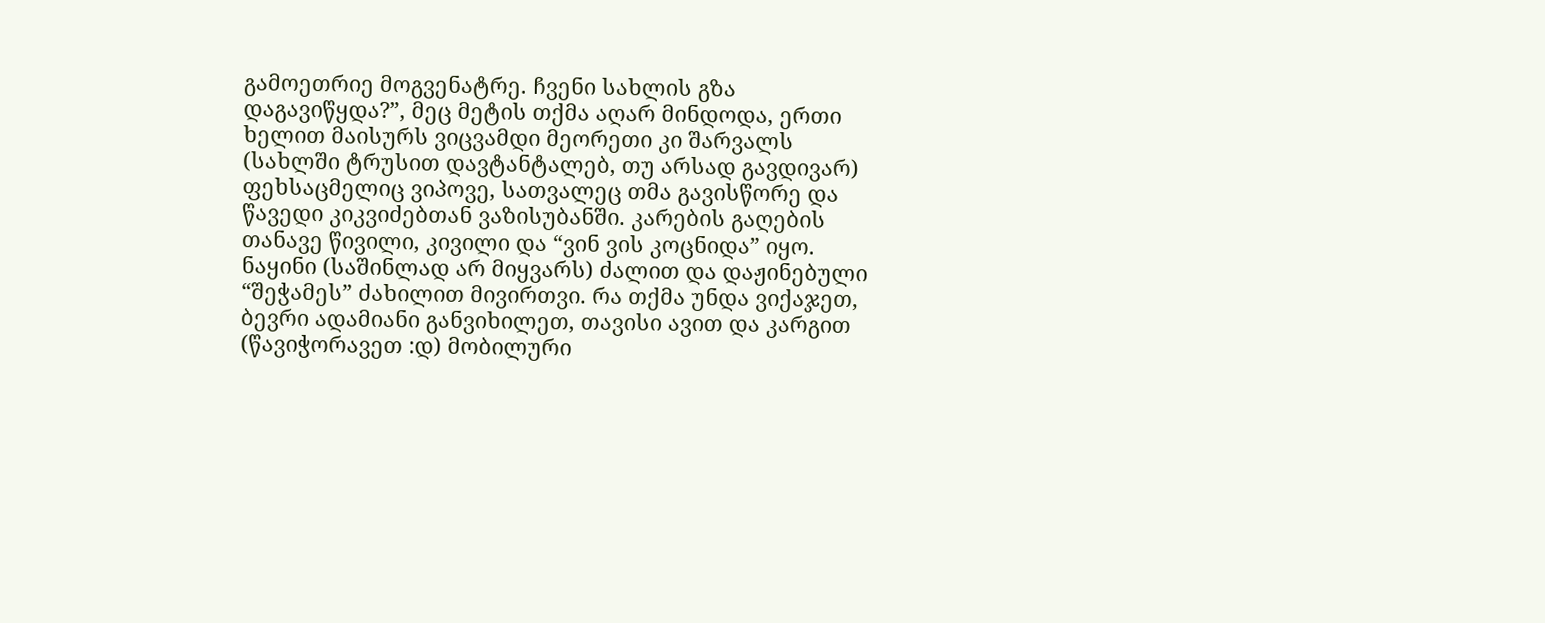გამოეთრიე მოგვენატრე. ჩვენი სახლის გზა დაგავიწყდა?”, მეც მეტის თქმა აღარ მინდოდა, ერთი ხელით მაისურს ვიცვამდი მეორეთი კი შარვალს (სახლში ტრუსით დავტანტალებ, თუ არსად გავდივარ) ფეხსაცმელიც ვიპოვე, სათვალეც თმა გავისწორე და წავედი კიკვიძებთან ვაზისუბანში. კარების გაღების თანავე წივილი, კივილი და “ვინ ვის კოცნიდა” იყო. ნაყინი (საშინლად არ მიყვარს) ძალით და დაჟინებული “შეჭამეს” ძახილით მივირთვი. რა თქმა უნდა ვიქაჯეთ, ბევრი ადამიანი განვიხილეთ, თავისი ავით და კარგით (წავიჭორავეთ :დ) მობილური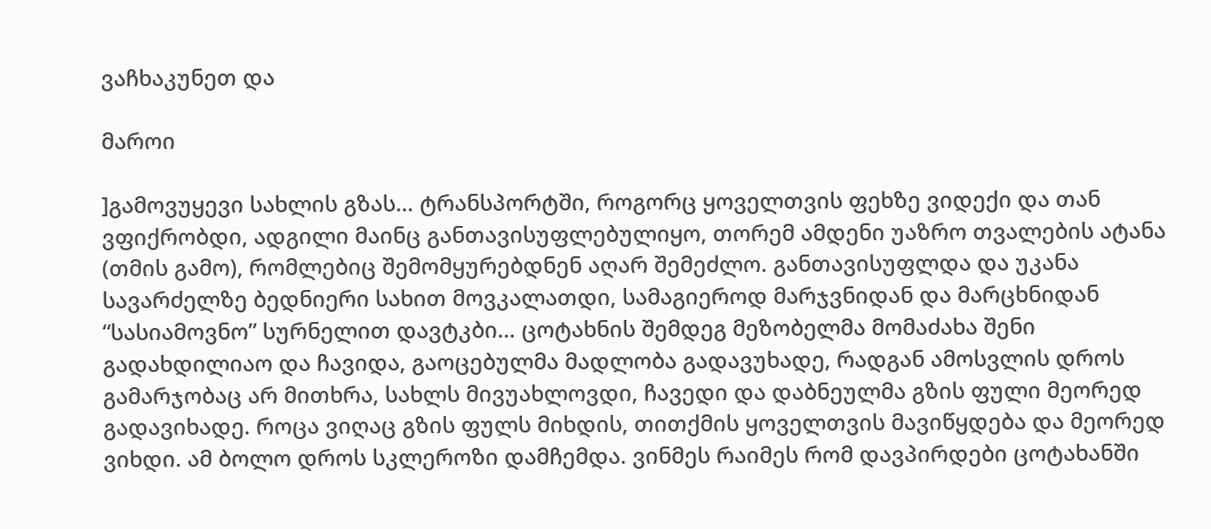ვაჩხაკუნეთ და

მაროი

]გამოვუყევი სახლის გზას… ტრანსპორტში, როგორც ყოველთვის ფეხზე ვიდექი და თან ვფიქრობდი, ადგილი მაინც განთავისუფლებულიყო, თორემ ამდენი უაზრო თვალების ატანა (თმის გამო), რომლებიც შემომყურებდნენ აღარ შემეძლო. განთავისუფლდა და უკანა სავარძელზე ბედნიერი სახით მოვკალათდი, სამაგიეროდ მარჯვნიდან და მარცხნიდან “სასიამოვნო” სურნელით დავტკბი… ცოტახნის შემდეგ მეზობელმა მომაძახა შენი გადახდილიაო და ჩავიდა, გაოცებულმა მადლობა გადავუხადე, რადგან ამოსვლის დროს გამარჯობაც არ მითხრა, სახლს მივუახლოვდი, ჩავედი და დაბნეულმა გზის ფული მეორედ გადავიხადე. როცა ვიღაც გზის ფულს მიხდის, თითქმის ყოველთვის მავიწყდება და მეორედ ვიხდი. ამ ბოლო დროს სკლეროზი დამჩემდა. ვინმეს რაიმეს რომ დავპირდები ცოტახანში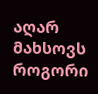აღარ მახსოვს როგორი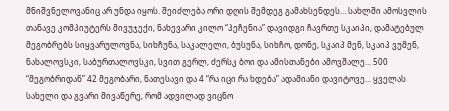მნიშვნელოვანიც არ უნდა იყოს. შეიძლება ორი დღის შემდეგ გამახსენდეს… სახლში ამოსვლის თანავე კომპიუტერს მივუჯექი, ნახევარი კილო “პეჩენია” დავიდგი ჩავრთე სკაიპი, დამატებულ მეგობრებს სიყვარულოვნა, სიხჩუნა, საკალელი, ბუსუნა, სიხჩო, დონე, სკაიპ მენ, სკაიპ ვუმენ, ნახალოვსკი, საბურთალოვსკი, სვით გერლ, ძერსკ ბოი და ამისთანები ამოვშალე… 500 “მეგობრიდან” 42 მეგობარი, ნათესავი და 4 “რა იცი რა ხდება” ადამიანი დავიტოვე… ყველას სახელი და გვარი მივაწერე, რომ ადვილად ვიცნო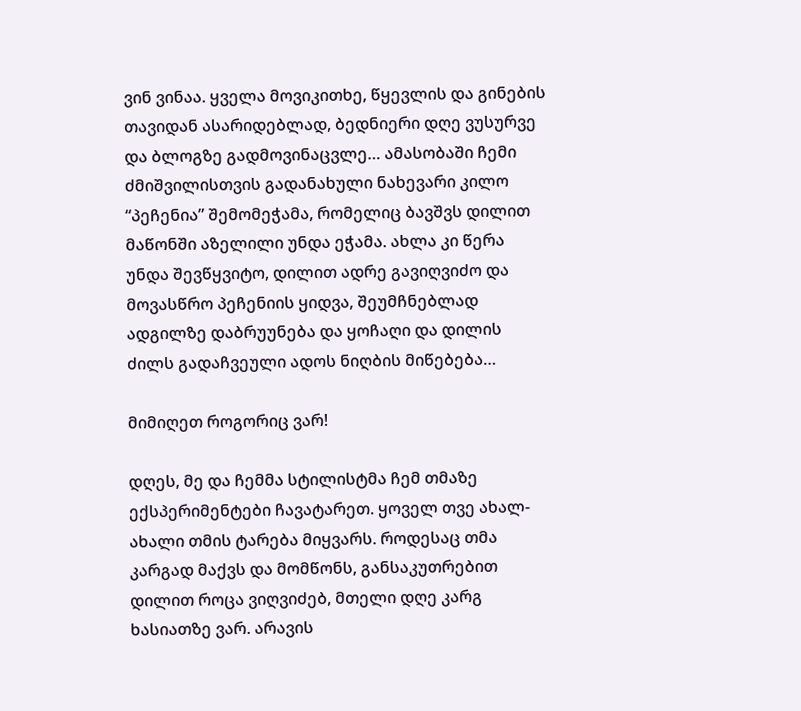ვინ ვინაა. ყველა მოვიკითხე, წყევლის და გინების თავიდან ასარიდებლად, ბედნიერი დღე ვუსურვე და ბლოგზე გადმოვინაცვლე… ამასობაში ჩემი ძმიშვილისთვის გადანახული ნახევარი კილო “პეჩენია” შემომეჭამა, რომელიც ბავშვს დილით მაწონში აზელილი უნდა ეჭამა. ახლა კი წერა უნდა შევწყვიტო, დილით ადრე გავიღვიძო და მოვასწრო პეჩენიის ყიდვა, შეუმჩნებლად ადგილზე დაბრუუნება და ყოჩაღი და დილის ძილს გადაჩვეული ადოს ნიღბის მიწებება…

მიმიღეთ როგორიც ვარ!

დღეს, მე და ჩემმა სტილისტმა ჩემ თმაზე ექსპერიმენტები ჩავატარეთ. ყოველ თვე ახალ-ახალი თმის ტარება მიყვარს. როდესაც თმა კარგად მაქვს და მომწონს, განსაკუთრებით დილით როცა ვიღვიძებ, მთელი დღე კარგ ხასიათზე ვარ. არავის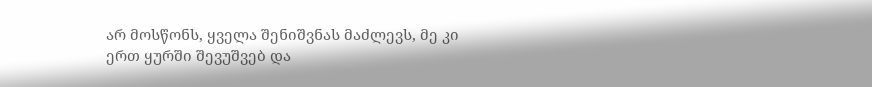არ მოსწონს, ყველა შენიშვნას მაძლევს, მე კი ერთ ყურში შევუშვებ და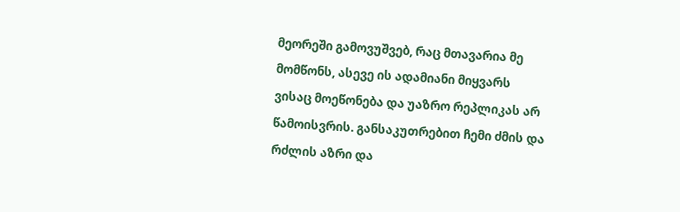მეორეში გამოვუშვებ, რაც მთავარია მე მომწონს, ასევე ის ადამიანი მიყვარს ვისაც მოეწონება და უაზრო რეპლიკას არ წამოისვრის. განსაკუთრებით ჩემი ძმის და რძლის აზრი და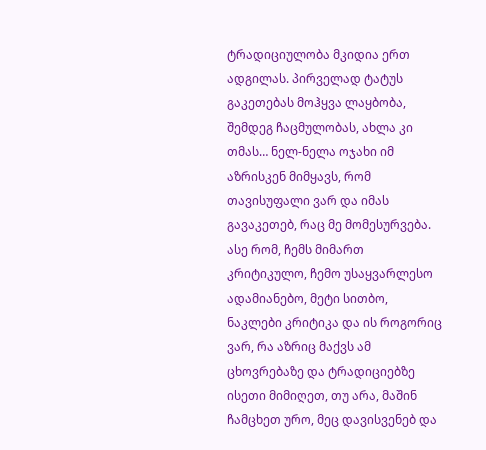ტრადიციულობა მკიდია ერთ ადგილას. პირველად ტატუს გაკეთებას მოჰყვა ლაყბობა, შემდეგ ჩაცმულობას, ახლა კი თმას… ნელ-ნელა ოჯახი იმ აზრისკენ მიმყავს, რომ თავისუფალი ვარ და იმას გავაკეთებ, რაც მე მომესურვება. ასე რომ, ჩემს მიმართ კრიტიკულო, ჩემო უსაყვარლესო ადამიანებო, მეტი სითბო, ნაკლები კრიტიკა და ის როგორიც ვარ, რა აზრიც მაქვს ამ ცხოვრებაზე და ტრადიციებზე ისეთი მიმიღეთ, თუ არა, მაშინ ჩამცხეთ ურო, მეც დავისვენებ და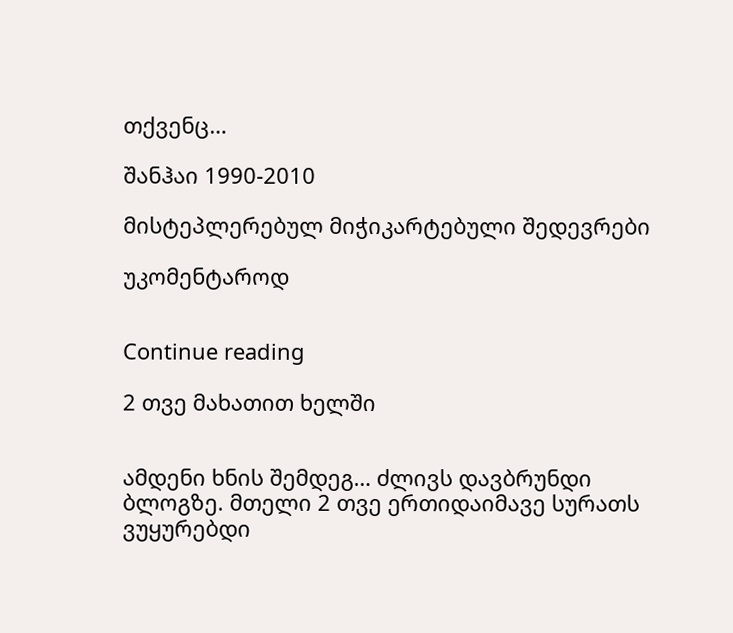თქვენც…

შანჰაი 1990-2010

მისტეპლერებულ მიჭიკარტებული შედევრები

უკომენტაროდ


Continue reading

2 თვე მახათით ხელში


ამდენი ხნის შემდეგ… ძლივს დავბრუნდი ბლოგზე. მთელი 2 თვე ერთიდაიმავე სურათს ვუყურებდი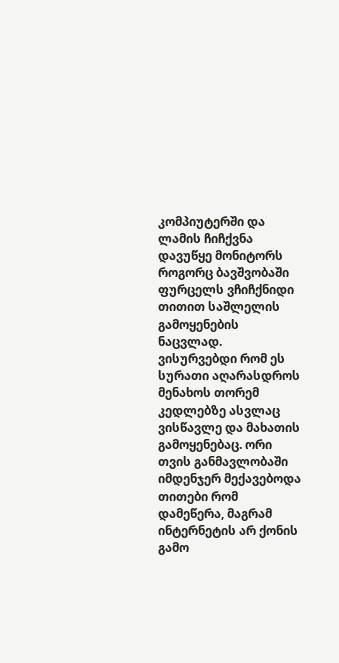კომპიუტერში და ლამის ჩიჩქვნა დავუწყე მონიტორს როგორც ბავშვობაში ფურცელს ვჩიჩქნიდი თითით საშლელის გამოყენების ნაცვლად. ვისურვებდი რომ ეს სურათი აღარასდროს მენახოს თორემ კედლებზე ასვლაც ვისწავლე და მახათის გამოყენებაც. ორი თვის განმავლობაში იმდენჯერ მექავებოდა თითები რომ დამეწერა, მაგრამ ინტერნეტის არ ქონის გამო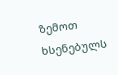ზემოთ ხსენებულს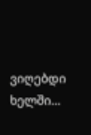ვიღებდი ხელში…